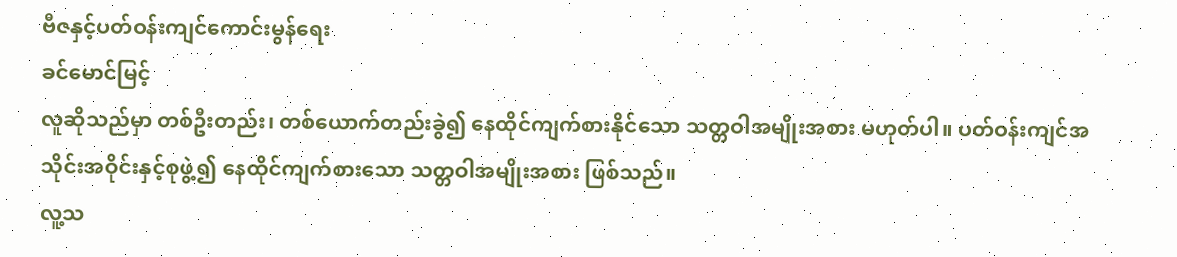ဗီဇနှင့်ပတ်ဝန်းကျင်ကောင်းမွန်ရေး
ခင်မောင်မြင့်
လူဆိုသည်မှာ တစ်ဦးတည်း၊ တစ်ယောက်တည်းခွဲ၍ နေထိုင်ကျက်စားနိုင်သော သတ္တဝါအမျိုးအစား မဟုတ်ပါ။ ပတ်ဝန်းကျင်အသိုင်းအဝိုင်းနှင့်စုဖွဲ့၍ နေထိုင်ကျက်စားသော သတ္တဝါအမျိုးအစား ဖြစ်သည်။
လူ့သ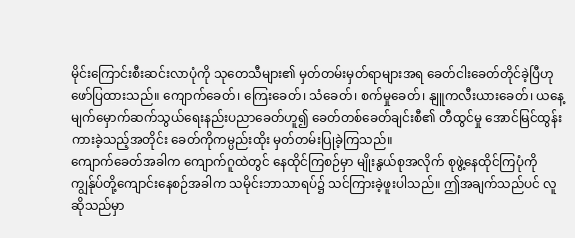မိုင်းကြောင်းစီးဆင်းလာပုံကို သုတေသီများ၏ မှတ်တမ်းမှတ်ရာများအရ ခေတ်ငါးခေတ်တိုင်ခဲ့ပြီဟု ဖော်ပြထားသည်။ ကျောက်ခေတ်၊ ကြေးခေတ်၊ သံခေတ်၊ စက်မှုခေတ်၊ နျူကလီးယားခေတ်၊ ယနေ့မျက်မှောက်ဆက်သွယ်ရေးနည်းပညာခေတ်ဟူ၍ ခေတ်တစ်ခေတ်ချင်းစီ၏ တီထွင်မှု အောင်မြင်ထွန်းကားခဲ့သည့်အတိုင်း ခေတ်ကိုကမ္ပည်းထိုး မှတ်တမ်းပြုခဲ့ကြသည်။
ကျောက်ခေတ်အခါက ကျောက်ဂူထဲတွင် နေထိုင်ကြစဉ်မှာ မျိုးနွယ်စုအလိုက် စုဖွဲ့နေထိုင်ကြပုံကို ကျွန်ုပ်တို့ကျောင်းနေစဉ်အခါက သမိုင်းဘာသာရပ်၌ သင်ကြားခဲ့ဖူးပါသည်။ ဤအချက်သည်ပင် လူဆိုသည်မှာ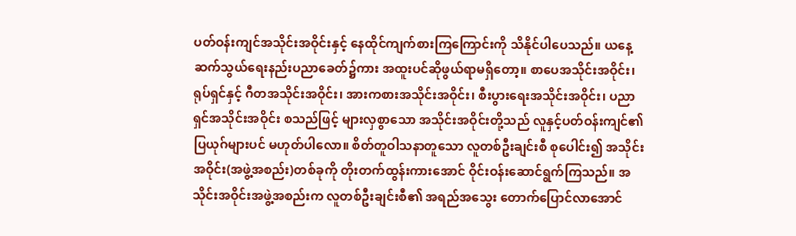ပတ်ဝန်းကျင်အသိုင်းအဝိုင်းနှင့် နေထိုင်ကျက်စားကြကြောင်းကို သိနိုင်ပါပေသည်။ ယနေ့ဆက်သွယ်ရေးနည်းပညာခေတ်၌ကား အထူးပင်ဆိုဖွယ်ရာမရှိတော့။ စာပေအသိုင်းအဝိုင်း၊ ရုပ်ရှင်နှင့် ဂီတအသိုင်းအဝိုင်း၊ အားကစားအသိုင်းအဝိုင်း၊ စီးပွားရေးအသိုင်းအဝိုင်း၊ ပညာရှင်အသိုင်းအဝိုင်း စသည်ဖြင့် များလှစွာသော အသိုင်းအဝိုင်းတို့သည် လူနှင့်ပတ်ဝန်းကျင်၏ ပြယုဂ်များပင် မဟုတ်ပါလော။ စိတ်တူဝါသနာတူသော လူတစ်ဦးချင်းစီ စုပေါင်း၍ အသိုင်းအဝိုင်း(အဖွဲ့အစည်း)တစ်ခုကို တိုးတက်ထွန်းကားအောင် ဝိုင်းဝန်းဆောင်ရွက်ကြသည်။ အသိုင်းအဝိုင်းအဖွဲ့အစည်းက လူတစ်ဦးချင်းစီ၏ အရည်အသွေး တောက်ပြောင်လာအောင်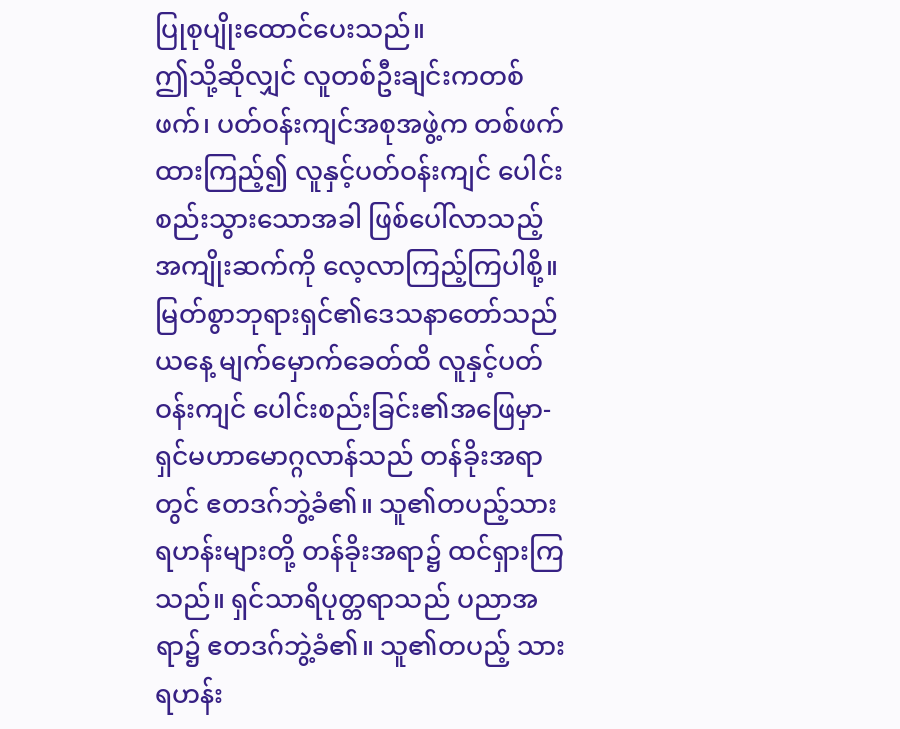ပြုစုပျိုးထောင်ပေးသည်။
ဤသို့ဆိုလျှင် လူတစ်ဦးချင်းကတစ်ဖက်၊ ပတ်ဝန်းကျင်အစုအဖွဲ့က တစ်ဖက်ထားကြည့်၍ လူနှင့်ပတ်ဝန်းကျင် ပေါင်းစည်းသွားသောအခါ ဖြစ်ပေါ်လာသည့်အကျိုးဆက်ကို လေ့လာကြည့်ကြပါစို့။ မြတ်စွာဘုရားရှင်၏ဒေသနာတော်သည် ယနေ့ မျက်မှောက်ခေတ်ထိ လူနှင့်ပတ်ဝန်းကျင် ပေါင်းစည်းခြင်း၏အဖြေမှာ-
ရှင်မဟာမောဂ္ဂလာန်သည် တန်ခိုးအရာတွင် ဧတဒဂ်ဘွဲ့ခံ၏။ သူ၏တပည့်သား ရဟန်းများတို့ တန်ခိုးအရာ၌ ထင်ရှားကြသည်။ ရှင်သာရိပုတ္တရာသည် ပညာအရာ၌ ဧတဒဂ်ဘွဲ့ခံ၏။ သူ၏တပည့် သားရဟန်း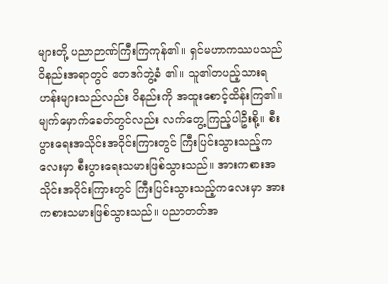များတို့ ပညာဉာဏ်ကြီးကြကုန်၏။ ရှင်မဟာကဿပသည် ဝိနည်းအရာတွင် ဧတဒဂ်ဘွဲ့ခံ ၏။ သူ၏တပည့်သားရဟန်းများသည်လည်း ဝိနည်းကို အထူးစောင့်ထိန်းကြ၏။
မျက်မှောက်ခေတ်တွင်လည်း လက်တွေ့ကြည့်ပါဦးစို့။ စီးပွားရေးအသိုင်းအဝိုင်းကြားတွင် ကြီးပြင်းသွားသည့်ကလေးမှာ စီးပွားရေးသမားဖြစ်သွားသည်။ အားကစားအသိုင်းအဝိုင်းကြားတွင် ကြီးပြင်းသွားသည့်ကလေးမှာ အားကစားသမားဖြစ်သွားသည်။ ပညာတတ်အ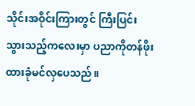သိုင်းအဝိုင်းကြားတွင် ကြီးပြင်းသွားသည့်ကလေးမှာ ပညာကိုတန်ဖိုးထားခုံမင်လှပေသည်။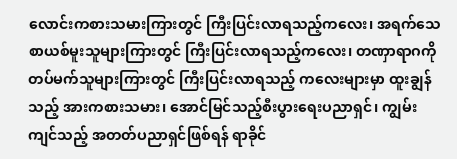လောင်းကစားသမားကြားတွင် ကြီးပြင်းလာရသည့်ကလေး၊ အရက်သေစာယစ်မူးသူများကြားတွင် ကြီးပြင်းလာရသည့်ကလေး၊ တဏှာရာဂကို တပ်မက်သူများကြားတွင် ကြီးပြင်းလာရသည့် ကလေးများမှာ ထူးချွန်သည့် အားကစားသမား၊ အောင်မြင်သည့်စီးပွားရေးပညာရှင်၊ ကျွမ်းကျင်သည့် အတတ်ပညာရှင်ဖြစ်ရန် ရာခိုင်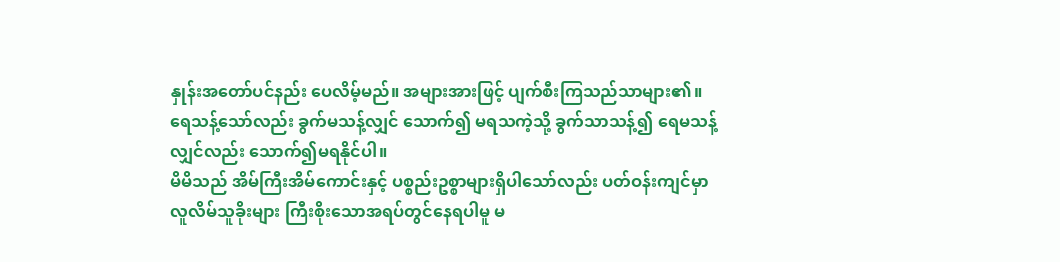နှုန်းအတော်ပင်နည်း ပေလိမ့်မည်။ အများအားဖြင့် ပျက်စီးကြသည်သာများ၏။
ရေသန့်သော်လည်း ခွက်မသန့်လျှင် သောက်၍ မရသကဲ့သို့ ခွက်သာသန့်၍ ရေမသန့်လျှင်လည်း သောက်၍မရနိုင်ပါ။
မိမိသည် အိမ်ကြီးအိမ်ကောင်းနှင့် ပစ္စည်းဥစ္စာများရှိပါသော်လည်း ပတ်ဝန်းကျင်မှာ လူလိမ်သူခိုးများ ကြီးစိုးသောအရပ်တွင်နေရပါမူ မ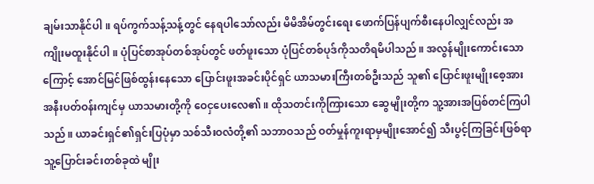ချမ်းသာနိုင်ပါ။ ရပ်ကွက်သန့်သန့်တွင် နေရပါသော်လည်း မိမိအိမ်တွင်းရေး ဖောက်ပြန်ပျက်စီးနေပါလျှင်လည်း အကျိုးမထူးနိုင်ပါ။ ပုံပြင်စာအုပ်တစ်အုပ်တွင် ဖတ်ဖူးသော ပုံပြင်တစ်ပုဒ်ကိုသတိရမိပါသည်။ အလွန်မျိုးကောင်းသောကြောင့် အောင်မြင်ဖြစ်ထွန်းနေသော ပြောင်းဖူးအခင်းပိုင်ရှင် ယာသမားကြီးတစ်ဦးသည် သူ၏ ပြောင်းဖူးမျိုးစေ့အား အနီးပတ်ဝန်းကျင်မှ ယာသမားတို့ကို ဝေငှပေးလေ၏။ ထိုသတင်းကိုကြားသော ဆွေမျိုးတို့က သူ့အားအပြစ်တင်ကြပါသည်။ ယာခင်းရှင်၏ရှင်းပြပုံမှာ သစ်သီးဝလံတို့၏ သဘာဝသည် ဝတ်မှုန်ကူးရာမှမျိုးအောင်၍ သီးပွင့်ကြခြင်းဖြစ်ရာ သူ့ပြောင်းခင်းတစ်ခုထဲ မျိုး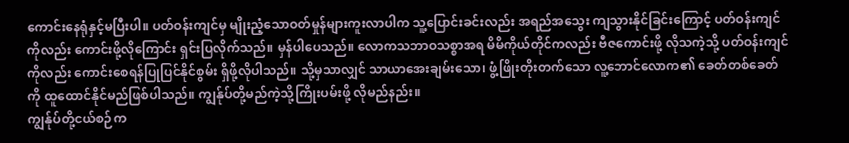ကောင်းနေရုံနှင့်မပြီးပါ။ ပတ်ဝန်းကျင်မှ မျိုးညံ့သောဝတ်မှုန်များကူးလာပါက သူ့ပြောင်းခင်းလည်း အရည်အသွေး ကျသွားနိုင်ခြင်းကြောင့် ပတ်ဝန်းကျင်ကိုလည်း ကောင်းဖို့လိုကြောင်း ရှင်းပြလိုက်သည်။ မှန်ပါပေသည်။ လောကသဘာဝသစ္စာအရ မိမိကိုယ်တိုင်ကလည်း ဗီဇကောင်းဖို့ လိုသကဲ့သို့ ပတ်ဝန်းကျင်ကိုလည်း ကောင်းစေရန်ပြုပြင်နိုင်စွမ်း ရှိဖို့လိုပါသည်။ သို့မှသာလျှင် သာယာအေးချမ်းသော၊ ဖွံ့ဖြိုးတိုးတက်သော လူ့ဘောင်လောက၏ ခေတ်တစ်ခေတ်ကို ထူထောင်နိုင်မည်ဖြစ်ပါသည်။ ကျွန်ုပ်တို့မည်ကဲ့သို့ကြိုးပမ်းဖို့ လိုမည်နည်း။
ကျွန်ုပ်တို့ငယ်စဉ်က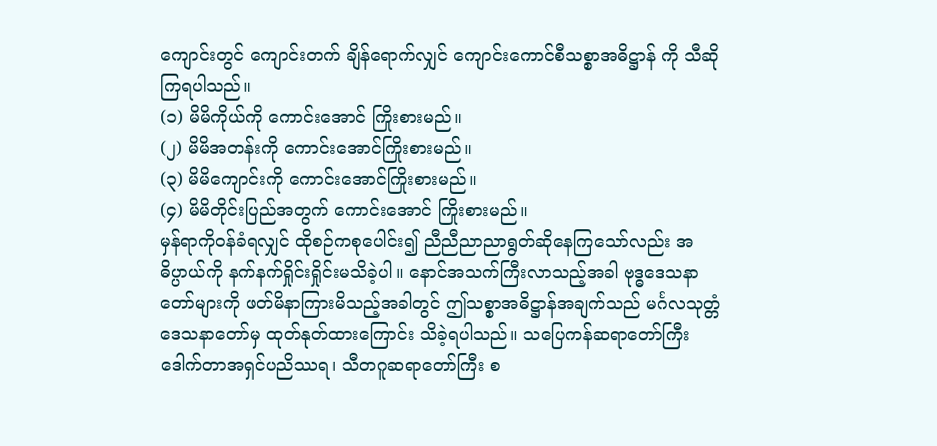ကျောင်းတွင် ကျောင်းတက် ချိန်ရောက်လျှင် ကျောင်းကောင်စီသစ္စာအဓိဋ္ဌာန် ကို သီဆိုကြရပါသည်။
(၁) မိမိကိုယ်ကို ကောင်းအောင် ကြိုးစားမည်။
(၂) မိမိအတန်းကို ကောင်းအောင်ကြိုးစားမည်။
(၃) မိမိကျောင်းကို ကောင်းအောင်ကြိုးစားမည်။
(၄) မိမိတိုင်းပြည်အတွက် ကောင်းအောင် ကြိုးစားမည်။
မှန်ရာကိုဝန်ခံရလျှင် ထိုစဉ်ကစုပေါင်း၍ ညီညီညာညာရွတ်ဆိုနေကြသော်လည်း အဓိပ္ပာယ်ကို နက်နက်ရှိုင်းရှိုင်းမသိခဲ့ပါ။ နောင်အသက်ကြီးလာသည့်အခါ ဗုဒ္ဓဒေသနာတော်များကို ဖတ်မိနာကြားမိသည့်အခါတွင် ဤသစ္စာအဓိဋ္ဌာန်အချက်သည် မင်္ဂလသုတ္တံဒေသနာတော်မှ ထုတ်နုတ်ထားကြောင်း သိခဲ့ရပါသည်။ သပြေကန်ဆရာတော်ကြီး ဒေါက်တာအရှင်ပညိဿရ၊ သီတဂူဆရာတော်ကြီး စ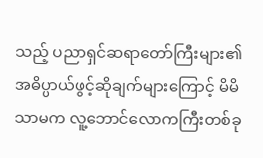သည့် ပညာရှင်ဆရာတော်ကြီးများ၏ အဓိပ္ပာယ်ဖွင့်ဆိုချက်များကြောင့် မိမိသာမက လူ့ဘောင်လောကကြီးတစ်ခု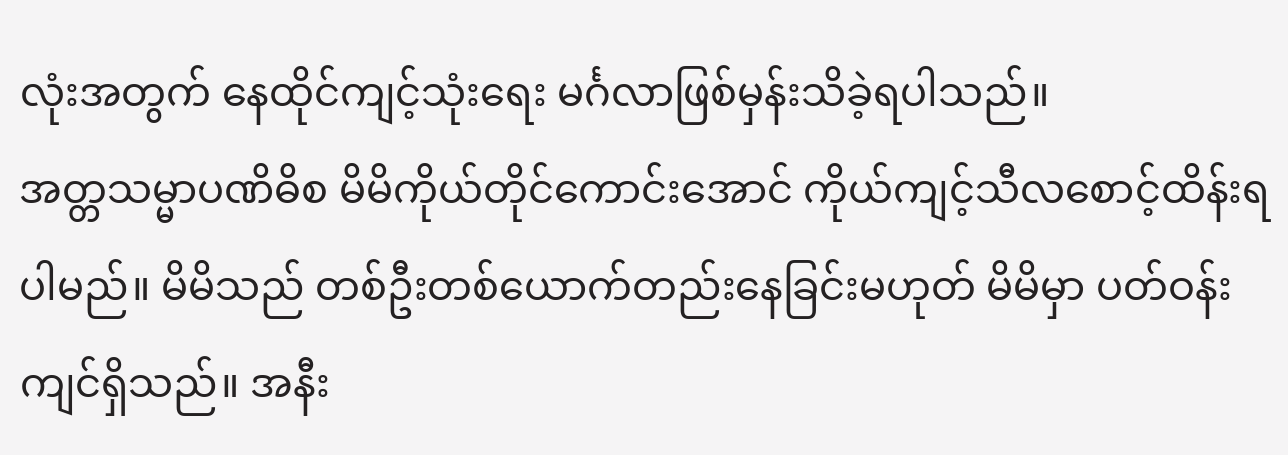လုံးအတွက် နေထိုင်ကျင့်သုံးရေး မင်္ဂလာဖြစ်မှန်းသိခဲ့ရပါသည်။
အတ္တသမ္မာပဏိဓိစ မိမိကိုယ်တိုင်ကောင်းအောင် ကိုယ်ကျင့်သီလစောင့်ထိန်းရပါမည်။ မိမိသည် တစ်ဦးတစ်ယောက်တည်းနေခြင်းမဟုတ် မိမိမှာ ပတ်ဝန်းကျင်ရှိသည်။ အနီး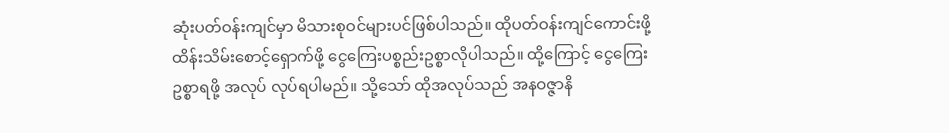ဆုံးပတ်ဝန်းကျင်မှာ မိသားစုဝင်များပင်ဖြစ်ပါသည်။ ထိုပတ်ဝန်းကျင်ကောင်းဖို့ ထိန်းသိမ်းစောင့်ရှောက်ဖို့ ငွေကြေးပစ္စည်းဥစ္စာလိုပါသည်။ ထို့ကြောင့် ငွေကြေးဥစ္စာရဖို့ အလုပ် လုပ်ရပါမည်။ သို့သော် ထိုအလုပ်သည် အနဝဇ္ဇာနိ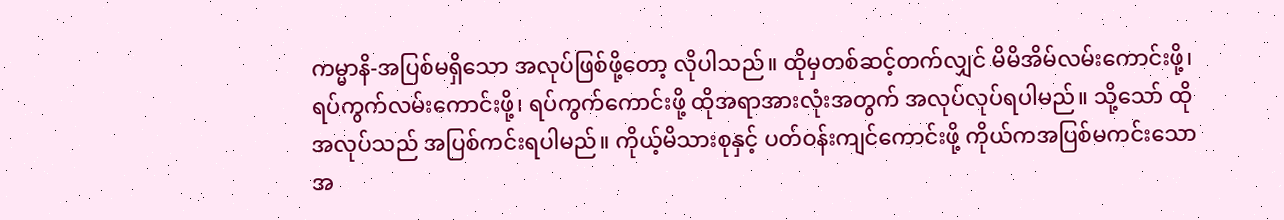ကမ္မာနိ-အပြစ်မရှိသော အလုပ်ဖြစ်ဖို့တော့ လိုပါသည်။ ထိုမှတစ်ဆင့်တက်လျှင် မိမိအိမ်လမ်းကောင်းဖို့၊ ရပ်ကွက်လမ်းကောင်းဖို့၊ ရပ်ကွက်ကောင်းဖို့ ထိုအရာအားလုံးအတွက် အလုပ်လုပ်ရပါမည်။ သို့သော် ထိုအလုပ်သည် အပြစ်ကင်းရပါမည်။ ကိုယ့်မိသားစုနှင့် ပတ်ဝန်းကျင်ကောင်းဖို့ ကိုယ်ကအပြစ်မကင်းသော အ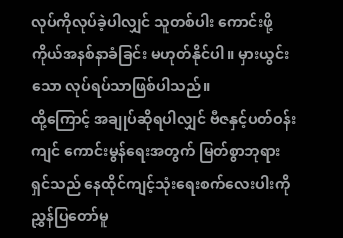လုပ်ကိုလုပ်ခဲ့ပါလျှင် သူတစ်ပါး ကောင်းဖို့ ကိုယ်အနစ်နာခံခြင်း မဟုတ်နိုင်ပါ။ မှားယွင်းသော လုပ်ရပ်သာဖြစ်ပါသည်။
ထို့ကြောင့် အချုပ်ဆိုရပါလျှင် ဗီဇနှင့်ပတ်ဝန်းကျင် ကောင်းမွန်ရေးအတွက် မြတ်စွာဘုရားရှင်သည် နေထိုင်ကျင့်သုံးရေးစက်လေးပါးကို ညွှန်ပြတော်မူ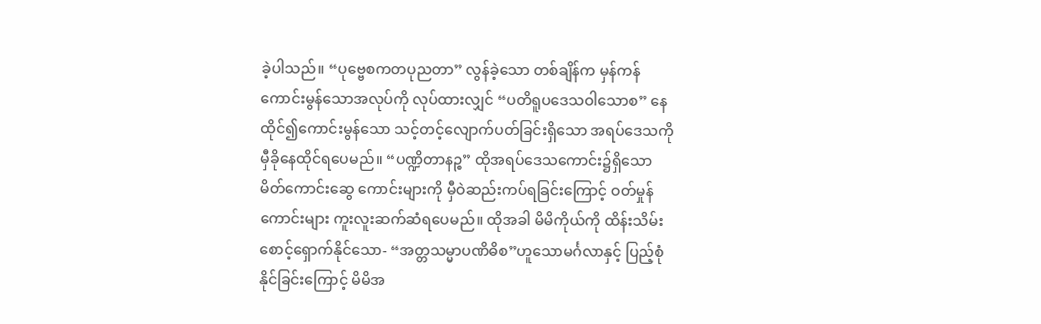ခဲ့ပါသည်။ “ပုဗ္ဗေစကတပုညတာ” လွန်ခဲ့သော တစ်ချိန်က မှန်ကန်ကောင်းမွန်သောအလုပ်ကို လုပ်ထားလျှင် “ပတိရူပဒေသဝါသောစ” နေထိုင်၍ကောင်းမွန်သော သင့်တင့်လျောက်ပတ်ခြင်းရှိသော အရပ်ဒေသကို မှီခိုနေထိုင်ရပေမည်။ “ပဏ္ဍိတာနဉ္စ” ထိုအရပ်ဒေသကောင်း၌ရှိသော မိတ်ကောင်းဆွေ ကောင်းများကို မှီဝဲဆည်းကပ်ရခြင်းကြောင့် ဝတ်မှုန်ကောင်းများ ကူးလူးဆက်ဆံရပေမည်။ ထိုအခါ မိမိကိုယ်ကို ထိန်းသိမ်းစောင့်ရှောက်နိုင်သော- “အတ္တသမ္မာပဏိဓိစ”ဟူသောမင်္ဂလာနှင့် ပြည့်စုံနိုင်ခြင်းကြောင့် မိမိအ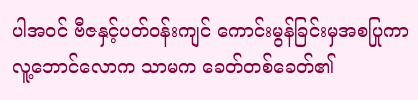ပါအဝင် ဗီဇနှင့်ပတ်ဝန်းကျင် ကောင်းမွန်ခြင်းမှအစပြုကာ လူ့ဘောင်လောက သာမက ခေတ်တစ်ခေတ်၏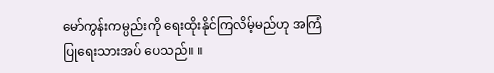မော်ကွန်းကမ္ပည်းကို ရေးထိုးနိုင်ကြလိမ့်မည်ဟု အကြံပြုရေးသားအပ် ပေသည်။ ။